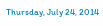Thursday, July 24, 2014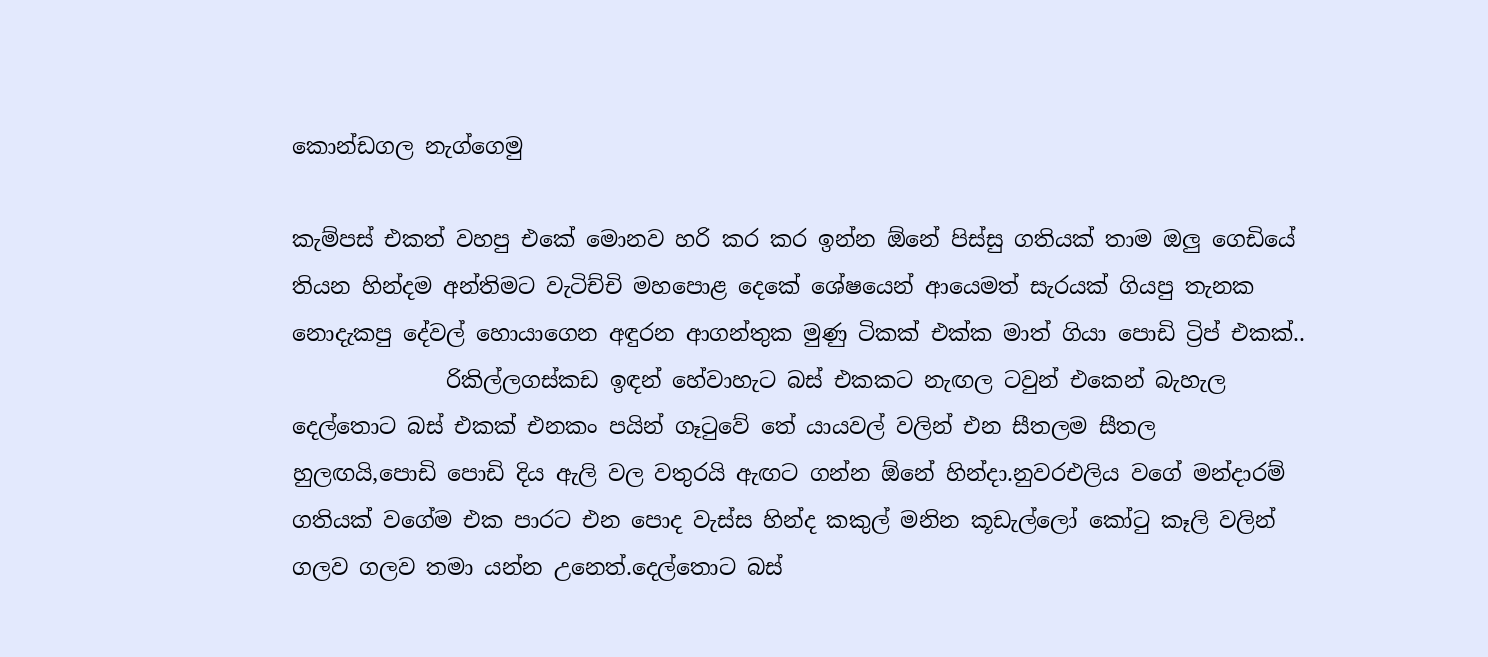කොන්ඩගල නැග්ගෙමු

කැම්පස් එකත් වහපු එකේ මොනව හරි කර කර ඉන්න ඕනේ පිස්සු ගතියක් තාම ඔලු ගෙඩියේ තියන හින්දම අන්තිමට වැටිච්චි මහපොළ දෙකේ ශේෂයෙන් ආයෙමත් සැරයක් ගියපු තැනක නොදැකපු දේවල් හොයාගෙන අඳුරන ආගන්තුක මුණු ටිකක් එක්ක මාත් ගියා පොඩි ට්‍රිප් එකක්..
              රිකිල්ලගස්කඩ ඉඳන් හේවාහැට බස් එකකට නැඟල ටවුන් එකෙන් බැහැල දෙල්තොට බස් එකක් එනකං පයින් ගෑටුවේ තේ යායවල් වලින් එන සීතලම සීතල හුලඟයි,පොඩි පොඩි දිය ඇලි වල වතුරයි ඇඟට ගන්න ඕනේ හින්දා.නුවරඑලිය වගේ මන්දාරම් ගතියක් වගේම එක පාරට එන පොද වැස්ස හින්ද කකුල් මනින කූඩැල්ලෝ කෝටු කෑලි වලින් ගලව ගලව තමා යන්න උනෙත්.දෙල්තොට බස්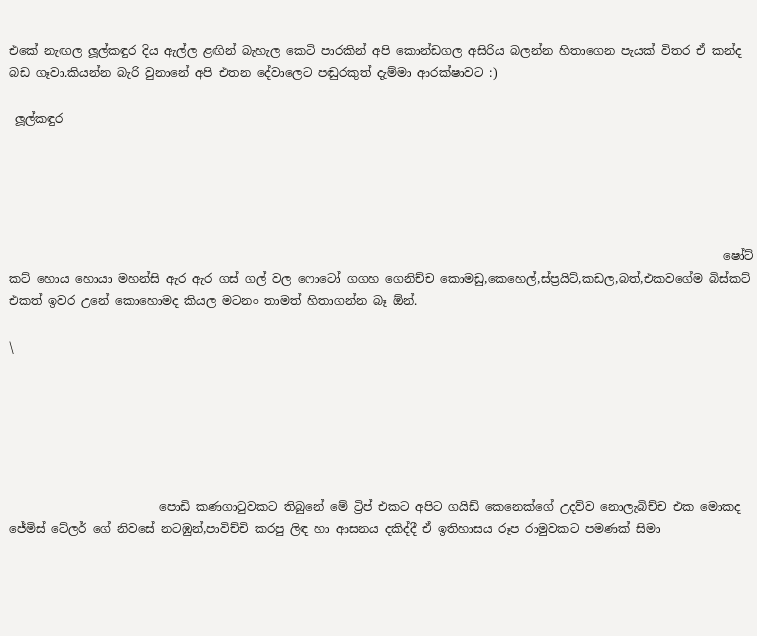එකේ නැඟල ලූල්කඳුර දිය ඇල්ල ළඟින් බැහැල කෙටි පාරකින් අපි කොන්ඩගල අසිරිය බලන්න හිතාගෙන පැයක් විතර ඒ කන්ද බඩ ගෑවා.කියන්න බැරි වුනානේ අපි එතන දේවාලෙට පඬුරකුත් දැම්මා ආරක්ෂාවට :)

 ලූල්කඳුර





                                                                                                                       ෂෝට් කට් හොය හොයා මහන්සි ඇර ඇර ගස් ගල් වල ෆොටෝ ගගහ ගෙනිච්ච කොමඩු,කෙහෙල්,ස්ප්‍රයිට්,කඩල,බත්,එකවගේම බිස්කට් එකත් ඉවර උනේ කොහොමද කියල මටනං තාමත් හිතාගන්න බෑ ඕන්.

\






                         පොඩි කණගාටුවකට තිබුනේ මේ ට්‍රිප් එකට අපිට ගයිඩ් කෙනෙක්ගේ උදව්ව නොලැබිච්ච එක මොකද ජේමිස් ටේලර් ගේ නිවසේ නටඹුන්,පාවිච්චි කරපු ලිඳ හා ආසනය දකිද්දී ඒ ඉතිහාසය රූප රාමුවකට පමණක් සිමා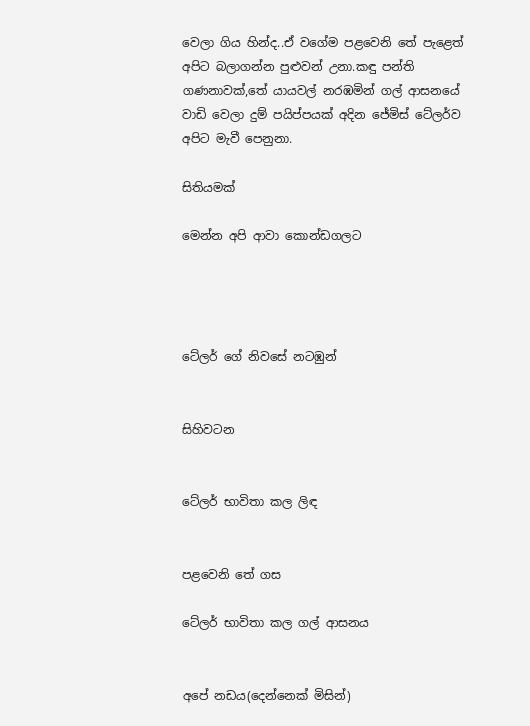වෙලා ගිය හින්ද..ඒ වගේම පළවෙනි තේ පැළෙත් අපිට බලාගන්න පුළුවන් උනා.කඳු පන්ති ගණනාවක්,තේ යායවල් නරඹමින් ගල් ආසනයේ වාඩි වෙලා දුම් පයිප්පයක් අදින ජේමිස් ටේලර්ව අපිට මැවී පෙනුනා.

සිතියමක්

මෙන්න අපි ආවා කොන්ඩගලට




ටේලර් ගේ නිවසේ නටඹුන්


සිහිවටන


ටේලර් භාවිතා කල ලිඳ


පළවෙනි තේ ගස

ටේලර් භාවිතා කල ගල් ආසනය


අපේ නඩය(දෙන්නෙක් මිසින්)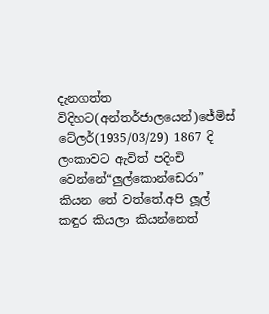දැනගත්ත විදිහට(අන්තර්ජාලයෙන්)ජේමිස් ටේලර්(1935/03/29) 1867 දි ලංකාවට ඇවිත් පදිංචි වෙන්නේ“ලුල්කොන්ඩෙරා” කියන තේ වත්තේ.අපි ලූල් කඳුර කියලා කියන්නෙත්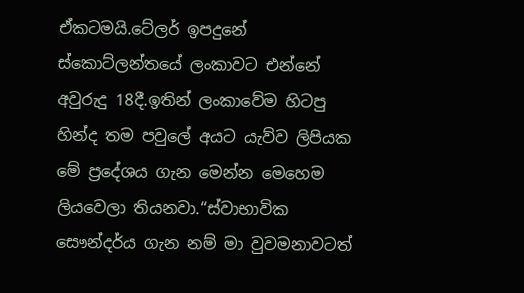ඒකටමයි.ටේලර් ඉපදුනේ ස්කොට්ලන්තයේ ලංකාවට එන්නේ අවුරුදු 18දී.ඉතින් ලංකාවේම හිටපු හින්ද තම පවුලේ අයට යැව්ව ලිපියක මේ ප්‍රදේශය ගැන මෙන්න මෙහෙම ලියවෙලා තියනවා.“ස්වාභාවික සෞන්දර්ය ගැන නම් මා වුවමනාවටත්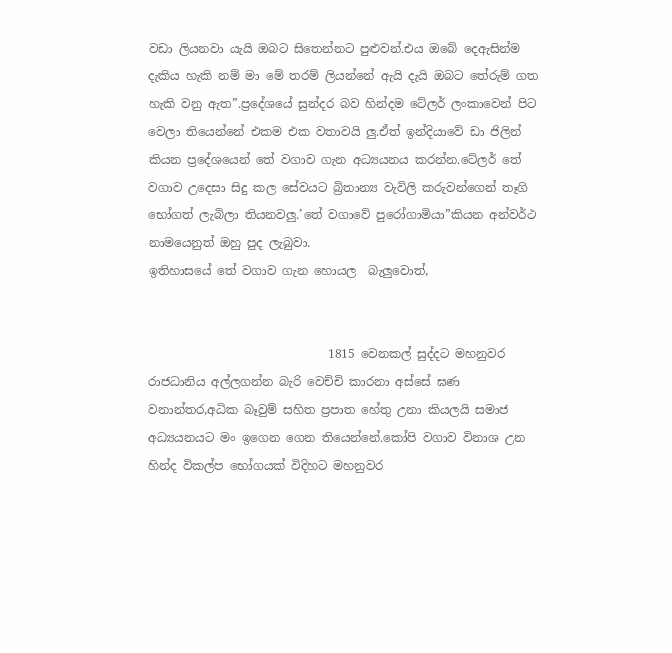වඩා ලියනවා යැයි ඔබට සිතෙන්නට පුළුවන්.එය ඔබේ දෙඇසින්ම දැකිය හැකි නම් මා මේ තරම් ලියන්නේ ඇයි දැයි ඔබට තේරුම් ගත හැකි වනු ඇත”.ප්‍රදේශයේ සුන්දර බව හින්දම ටේලර් ලංකාවෙන් පිට වෙලා තියෙන්නේ එකම එක වතාවයි ලු.ඒත් ඉන්දියාවේ ඩා ජිලින් කියන ප්‍රදේශයෙන් තේ වගාව ගැන අධ්‍යයනය කරන්න.ටේලර් තේ වගාව උදෙසා සිදු කල සේවයට බ්‍රිතාන්‍ය වැවිලි කරුවන්ගෙන් තෑගි භෝගත් ලැබිලා තියනවලු.’තේ වගාවේ පුරෝගාමියා”කියන අන්වර්ථ නාමයෙනුත් ඔහු පුද ලැබුවා.
ඉතිහාසයේ තේ වගාව ගැන හොයල  බැලුවොත්,


                              1815 වෙනකල් සුද්දට මහනුවර රාජධානිය අල්ලගන්න බැරි වෙච්චි කාරනා අස්සේ ඝණ වනාන්තර,අධික බෑවුම් සහිත ප්‍රපාත හේතු උනා කියලයි සමාජ අධ්‍යයනයට මං ඉගෙන ගෙන තියෙන්නේ.කෝපි වගාව විනාශ උන හින්ද විකල්ප භෝගයක් විදිහට මහනුවර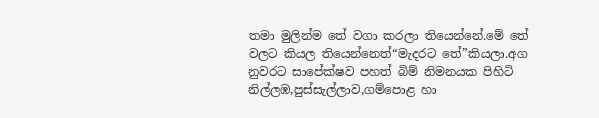තමා මුලින්ම තේ වගා කරලා තියෙන්නේ.මේ තේ වලට කියල තියෙන්නෙත්“මැදරට තේ”කියලා.අග නුවරට සාපේක්ෂව පහත් බිම් නිමනයක පිහිටි නිල්ලඹ,පුස්සැල්ලාව,ගම්පොළ හා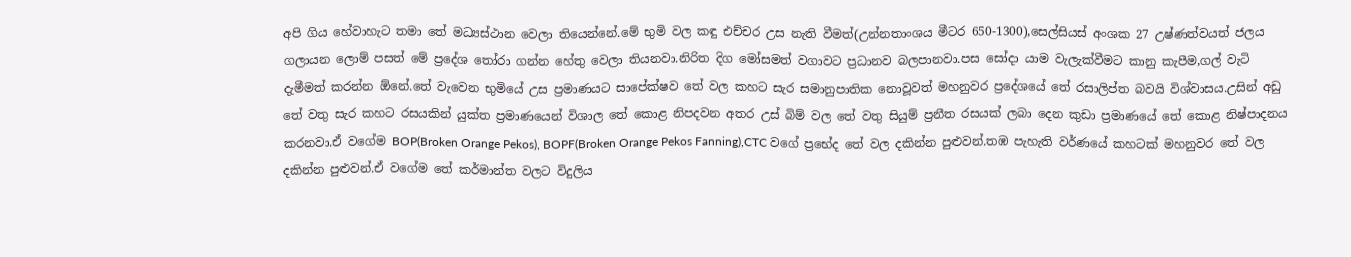අපි ගිය හේවාහැට තමා තේ මධ්‍යස්ථාන වෙලා තියෙන්නේ.මේ භුමි වල කඳු එච්චර උස නැති වීමත්(උන්නතාංශය මීටර 650-1300),සෙල්සියස් අංශක 27 උෂ්ණත්වයත් ජලය ගලායන ලොම් පසත් මේ ප්‍රදේශ තෝරා ගන්න හේතු වෙලා තියනවා.නිරිත දිග මෝසමත් වගාවට ප්‍රධානව බලපානවා.පස සෝදා යාම වැලැක්වීමට කානු කැපීම,ගල් වැටි දැමීමත් කරන්න ඕනේ.තේ වැවෙන භුමියේ උස ප්‍රමාණයට සාපේක්ෂව තේ වල කහට සැර සමානුපාතික නොවූවත් මහනුවර ප්‍රදේශයේ තේ රසාලිප්ත බවයි විශ්වාසය.උසින් අඩු තේ වතු සැර කහට රසයකින් යුක්ත ප්‍රමාණයෙන් විශාල තේ කොළ නිපදවන අතර උස් බිම් වල තේ වතු සියුම් ප්‍රනීත රසයක් ලබා දෙන කුඩා ප්‍රමාණයේ තේ කොළ නිෂ්පාදනය කරනවා.ඒ වගේම BOP(Broken Orange Pekos), BOPF(Broken Orange Pekos Fanning),CTC වගේ ප්‍රභේද තේ වල දකින්න පුළුවන්.තඹ පැහැති වර්ණයේ කහටක් මහනුවර තේ වල දකින්න පුළුවන්.ඒ වගේම තේ කර්මාන්ත වලට විදුලිය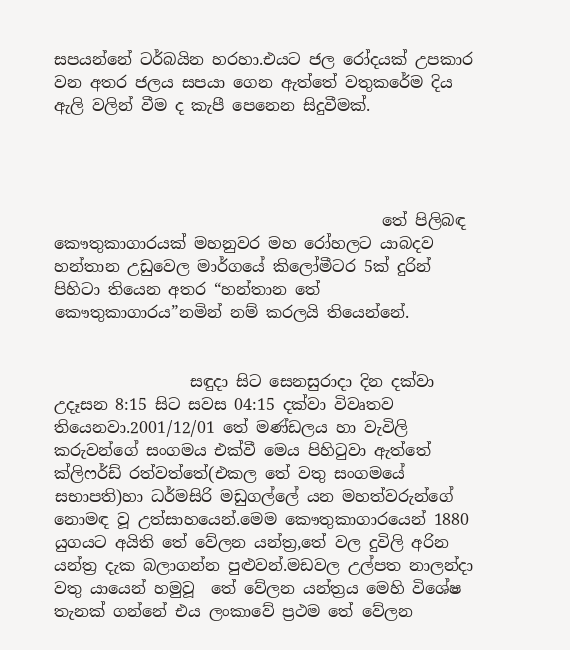සපයන්නේ ටර්බයින හරහා.එයට ජල රෝදයක් උපකාර වන අතර ජලය සපයා ගෙන ඇත්තේ වතුකරේම දිය ඇලි වලින් වීම ද කැපී පෙනෙන සිදුවීමක්.




                                         තේ පිලිබඳ කෞතුකාගාරයක් මහනුවර මහ රෝහලට යාබදව හන්තාන උඩුවෙල මාර්ගයේ කිලෝමීටර 5ක් දුරින් පිහිටා තියෙන අතර “හන්තාන තේ කෞතුකාගාරය”නමින් නම් කරලයි තියෙන්නේ.


                 සඳුදා සිට සෙනසුරාදා දින දක්වා උදෑසන 8:15 සිට සවස 04:15 දක්වා විවෘතව තියෙනවා.2001/12/01 තේ මණ්ඩලය හා වැවිලි කරුවන්ගේ සංගමය එක්වී මෙය පිහිටුවා ඇත්තේ ක්ලිෆර්ඩ් රත්වත්තේ(එකල තේ වතු සංගමයේ සභාපති)හා ධර්මසිරි මඩුගල්ලේ යන මහත්වරුන්ගේ නොමඳ වූ උත්සාහයෙන්.මෙම කෞතුකාගාරයෙන් 1880 යුගයට අයිති තේ වේලන යන්ත්‍ර,තේ වල දුවිලි අරින යන්ත්‍ර දැක බලාගන්න පුළුවන්.මඩවල උල්පත නාලන්දා වතු යායෙන් හමුවූ  තේ වේලන යන්ත්‍රය මෙහි විශේෂ තැනක් ගන්නේ එය ලංකාවේ ප්‍රථම තේ වේලන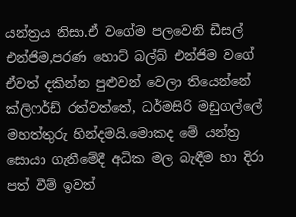යන්ත්‍රය නිසා.ඒ වගේම පලවෙනි ඩීසල් එන්ජිම,පරණ හොට් බල්බ් එන්ජිම වගේ ඒවත් දකින්න පුළුවන් වෙලා තියෙන්නේ ක්ලිෆර්ඩ් රත්වත්තේ, ධර්මසිරි මඩුගල්ලේ මහත්තුරු හින්දමයි.මොකද මේ යන්ත්‍ර සොයා ගැනීමේදී අධික මල බැඳීම හා දිරා පත් වීම් ඉවත්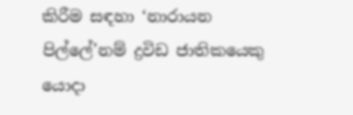කිරීම සඳහා ‘නාරායන පිල්ලේ’නම් ද්‍රවිඩ ජාතිකයෙකු යොදා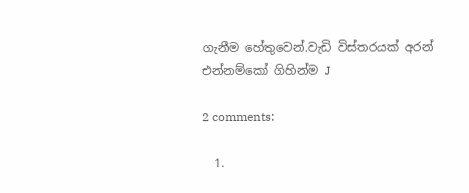ගැනීම හේතුවෙන්.වැඩි විස්තරයක් අරන් එන්නම්කෝ ගිහින්ම J

2 comments:

  1.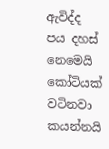ඇවිද්ද පය දහස් නෙමෙයි කෝටියක් වටිනවා කයන්නයි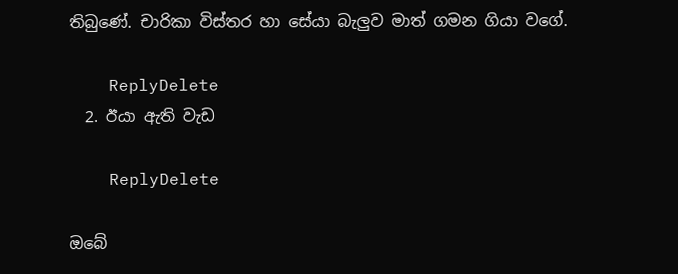තිබුණේ. චාරිකා විස්තර හා සේයා බැලුව මාත් ගමන ගියා වගේ.

    ReplyDelete
  2. ඊයා ඇති වැඩ

    ReplyDelete

ඔබේ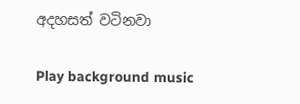අදහසත් වටිනවා

Play background music